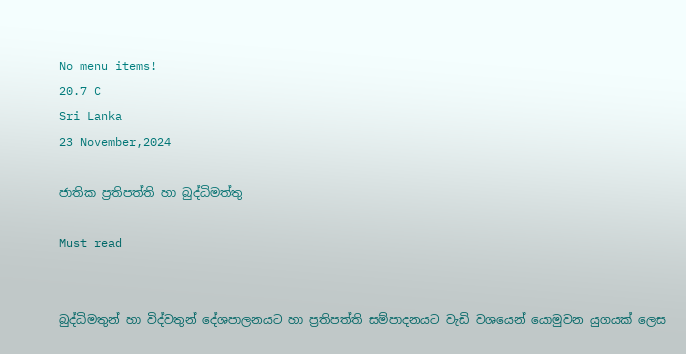No menu items!
20.7 C
Sri Lanka
23 November,2024

ජාතික ප්‍රතිපත්ති හා බුද්ධිමත්තු

Must read


බුද්ධිමතුන් හා විද්වතුන් දේශපාලනයට හා ප්‍රතිපත්ති සම්පාදනයට වැඩි වශයෙන් යොමුවන යුගයක් ලෙස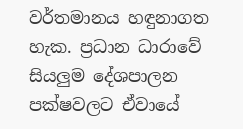වර්තමානය හඳුනාගත හැක. ප්‍රධාන ධාරාවේ සියලු‍ම දේශපාලන පක්ෂවලට ඒවායේ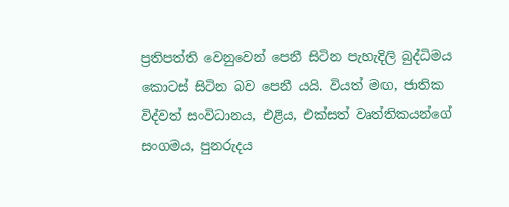ප්‍රතිපත්ති වෙනුවෙන් පෙනී සිටින පැහැදිලි බුද්ධිමය කොටස් සිටින බව පෙනී යයි. වියත් මඟ, ජාතික විද්වත් සංවිධානය‍, එළිය‍, එක්සත් වෘත්තිකයන්ගේ සංගමය‍, පුනරුදය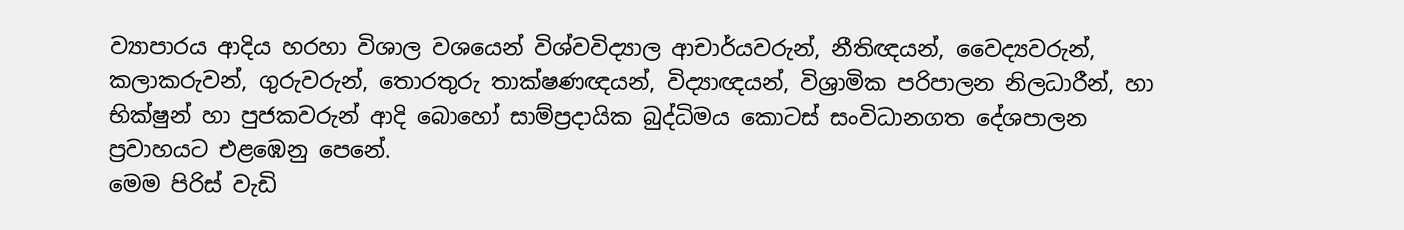ව්‍යාපාරය‍ ආදිය හරහා විශාල වශයෙන් විශ්වවිද්‍යාල ආචාර්යවරුන්, නීතිඥයන්, වෛද්‍යවරුන්, කලාකරුවන්, ගුරුවරුන්, තොරතුරු තාක්ෂණඥයන්, විද්‍යාඥයන්, විශ්‍රාමික පරිපාලන නිලධාරීන්, හා භික්ෂුන් හා පුජකවරුන් ආදි බොහෝ සාම්ප්‍රදායික බුද්ධිමය කොටස් සංවිධානගත දේශපාලන ප්‍රවාහයට එළඹෙනු පෙනේ.
මෙම පිරිස් වැඩි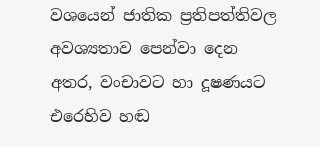වශයෙන් ජාතික ප්‍රතිපත්තිවල අවශ්‍යතාව පෙන්වා දෙන අතර, වංචාවට හා දූෂණයට එරෙහිව හඬ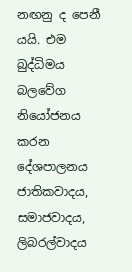නඟනු ද පෙනී යයි. එම බුද්ධිමය බලවේග නියෝජනය කරන දේශපාලනය ජාතිකවාදය, සමාජවාදය, ලිබරල්වාදය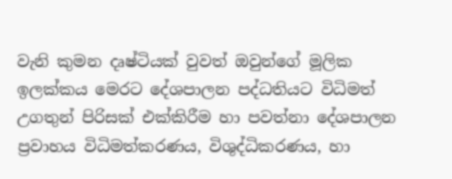වැනි කුමන දෘෂ්ටියක් වුවත් ඔවුන්ගේ මූලික ඉලක්කය මෙරට දේශපාලන පද්ධතියට විධිමත් උගතුන් පිරිසක් එක්කිරීම හා පවත්නා දේශපාලන ප්‍රවාහය විධිමත්කරණය, විශුද්ධිකරණය, හා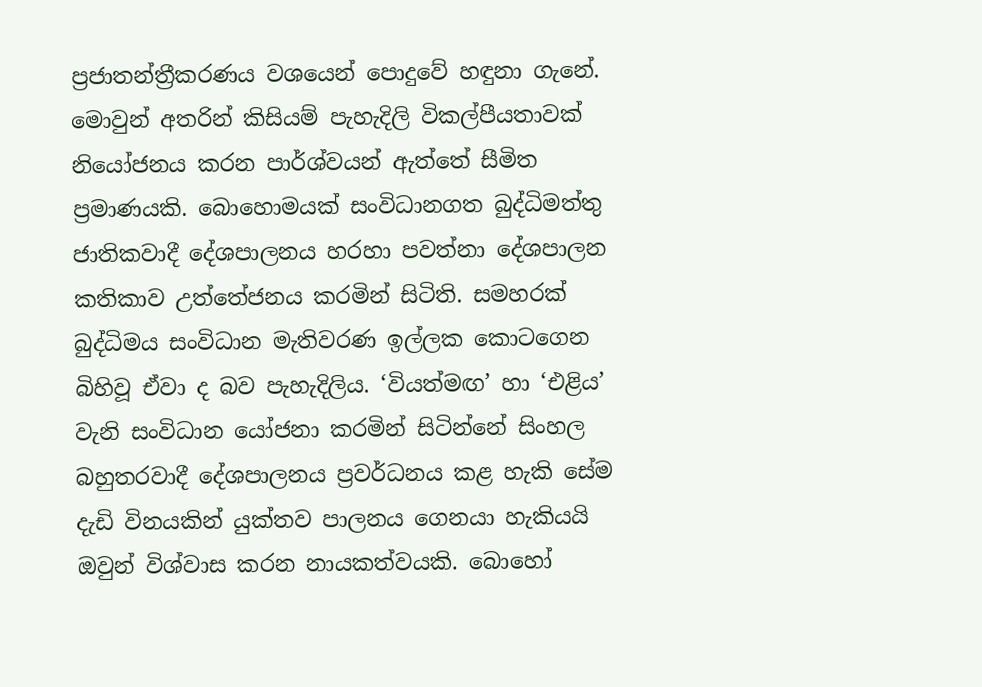ප්‍රජාතන්ත්‍රීකරණය වශයෙන් පොදුවේ හඳුනා ගැනේ.
මොවුන් අතරින් කිසියම් පැහැදිලි විකල්පීයතාවක් නියෝජනය කරන පාර්ශ්වයන් ඇත්තේ සීමිත ප්‍රමාණයකි. බොහොමයක් සංවිධානගත බුද්ධිමත්තු ජාතිකවාදී දේශපාලනය හරහා පවත්නා දේශපාලන කතිකාව උත්තේජනය කරමින් සිටිති. සමහරක් බුද්ධිමය සංවිධාන මැතිවරණ ඉල්ලක කොටගෙන බිහිවූ ඒවා ද බව පැහැදිලිය. ‘වියත්මඟ’ හා ‘එළිය’ වැනි සංවිධාන යෝජනා කරමින් සිටින්නේ සිංහල බහුතරවාදී දේශපාලනය ප්‍රවර්ධනය කළ හැකි සේම දැඩි විනයකින් යුක්තව පාලනය ගෙනයා හැකියයි ඔවුන් විශ්වාස කරන නායකත්වයකි. බොහෝ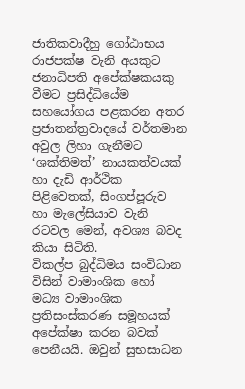ජාතිකවාදීහු ගෝඨාභය රාජපක්ෂ වැනි අයකුට ජනාධිපති අපේක්ෂකයකු වීමට ප්‍රසිද්ධියේම සහයෝගය පළකරන අතර ප්‍රජාතන්ත්‍රවාදයේ වර්තමාන අවුල ලිහා ගැනීමට ‘ශක්තිමත්’ නායකත්වයක් හා දැඩි ආර්ථික පිළිවෙතක්, සිංගප්පූරුව හා මැලේසියාව වැනි රටවල මෙන්, අවශ්‍ය බවද කියා සිටිති.
විකල්ප බුද්ධිමය සංවිධාන විසින් වාමාංශික හෝ මධ්‍ය වාමාංශික ප්‍රතිසංස්කරණ සමූහයක් අපේක්ෂා කරන බවක් පෙනීයයි. ඔවුන් සුභසාධන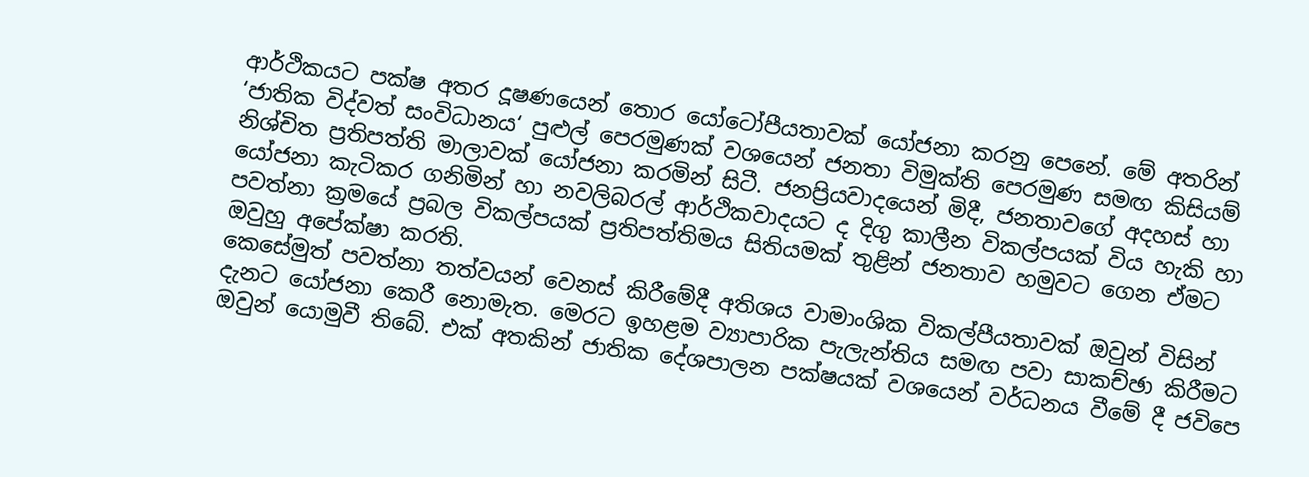ආර්ථිකයට පක්ෂ අතර දූෂණයෙන් තොර යෝටෝපීයතාවක් යෝජනා කරනු පෙනේ. මේ අතරින් ‘ජාතික විද්වත් සංවිධානය‘ පුළුල් පෙරමුණක් වශයෙන් ජනතා විමුක්ති පෙරමුණ සමඟ කිසියම් නිශ්චිත ප්‍රතිපත්ති මාලාවක් යෝජනා කරමින් සිටී. ජනප්‍රියවාදයෙන් මිදී, ජනතාවගේ අදහස් හා යෝජනා කැටිකර ගනිමින් හා නවලිබරල් ආර්ථිකවාදයට ද දිගු කාලීන විකල්පයක් විය හැකි හා පවත්නා ක්‍රමයේ ප්‍රබල විකල්පයක් ප්‍රතිපත්තිමය සිතියමක් තුළින් ජනතාව හමුවට ගෙන ඒමට ඔවුහු අපේක්ෂා කරති.
කෙසේමුත් පවත්නා තත්වයන් වෙනස් කිරීමේදී අතිශය වාමාංශික විකල්පීයතාවක් ඔවුන් විසින් දැනට යෝජනා කෙරී නොමැත. මෙරට ඉහළම ව්‍යාපාරික පැලැන්තිය සමඟ පවා සාකච්ඡා කිරීමට ඔවුන් යොමුවී තිබේ. එක් අතකින් ජාතික දේශපාලන පක්ෂයක් වශයෙන් වර්ධනය වීමේ දී ජවිපෙ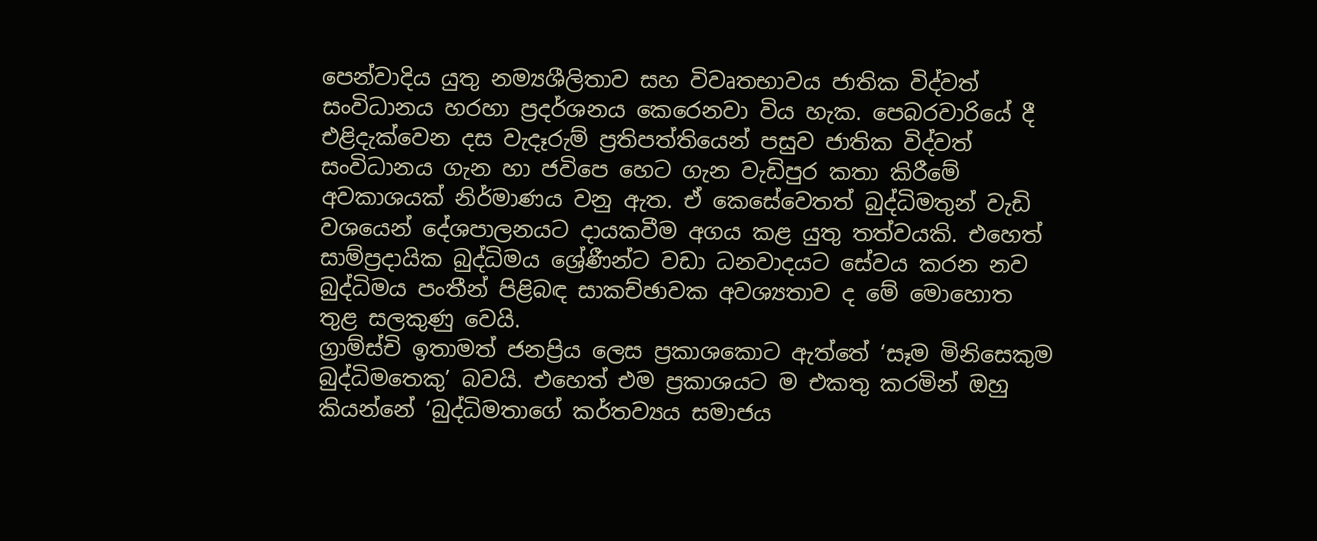පෙන්වාදිය යුතු නම්‍යශීලිතාව සහ විවෘතභාවය ජාතික විද්වත් සංවිධානය හරහා ප්‍රදර්ශනය කෙරෙනවා විය හැක. පෙබරවාරියේ දී එළිදැක්වෙන දස වැදෑරුම් ප්‍රතිපත්තියෙන් පසුව ජාතික විද්වත් සංවිධානය ගැන හා ජවිපෙ හෙට ගැන වැඩිපුර කතා කිරීමේ අවකාශයක් නිර්මාණය වනු ඇත. ඒ කෙසේවෙතත් බුද්ධිමතුන් වැඩි වශයෙන් දේශපාලනයට දායකවීම අගය කළ යුතු තත්වයකි. එහෙත් සාම්ප්‍රදායික බුද්ධිමය ශ්‍රේණීන්ට වඩා ධනවාදයට සේවය කරන නව බුද්ධිමය පංතීන් පිළිබඳ සාකච්ඡාවක අවශ්‍යතාව ද මේ මොහොත තුළ සලකුණු වෙයි.
ග්‍රාම්ස්චි ඉතාමත් ජනප්‍රිය ලෙස ප්‍රකාශකොට ඇත්තේ ‘සෑම මිනිසෙකුම බුද්ධිමතෙකු’ බවයි. එහෙත් එම ප්‍රකාශයට ම එකතු කරමින් ඔහු කියන්නේ ‘බුද්ධිමතාගේ කර්තව්‍යය සමාජය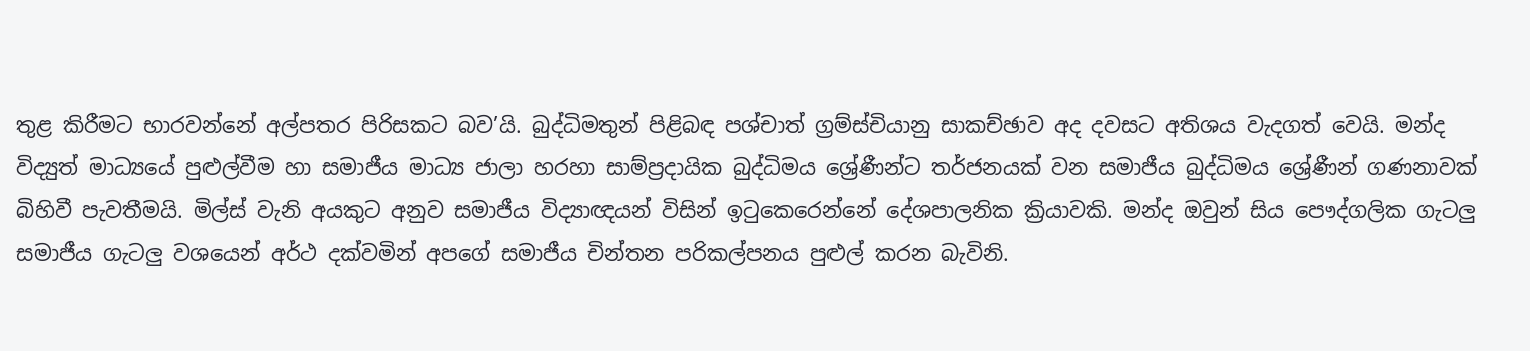තුළ කිරීමට භාරවන්නේ අල්පතර පිරිසකට බව’යි. බුද්ධිමතුන් පිළිබඳ පශ්චාත් ග්‍රම්ස්චියානු සාකච්ඡාව අද දවසට අතිශය වැදගත් වෙයි. මන්ද විද්‍යුත් මාධ්‍යයේ පුළුල්වීම හා සමාජීය මාධ්‍ය ජාලා හරහා සාම්ප්‍රදායික බුද්ධිමය ශ්‍රේණීන්ට තර්ජනයක් වන සමාජීය බුද්ධිමය ශ්‍රේණීන් ගණනාවක් බිහිවී පැවතීමයි. මිල්ස් වැනි අයකුට අනුව සමාජීය විද්‍යාඥයන් විසින් ඉටුකෙරෙන්නේ දේශපාලනික ක්‍රියාවකි. මන්ද ඔවුන් සිය පෞද්ගලික ගැටලු සමාජීය ගැටලු වශයෙන් අර්ථ දක්වමින් අපගේ සමාජීය චින්තන පරිකල්පනය පුළුල් කරන බැවිනි.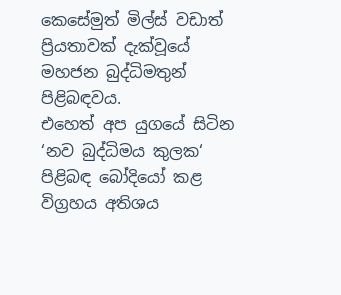කෙසේමුත් මිල්ස් වඩාත් ප්‍රියතාවක් දැක්වූයේ මහජන බුද්ධිමතුන් පිළිබඳවය.
එහෙත් අප යුගයේ සිටින ‘නව බුද්ධිමය කුලක‘ පිළිබඳ බෝදියෝ කළ විග්‍රහය අතිශය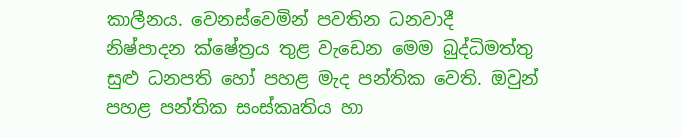කාලීනය. වෙනස්වෙමින් පවතින ධනවාදී නිෂ්පාදන ක්ෂේත්‍රය තුළ වැඩෙන මෙම බුද්ධිමත්තු සුළු ධනපති හෝ පහළ මැද පන්තික වෙති. ඔවුන් පහළ පන්තික සංස්කෘතිය හා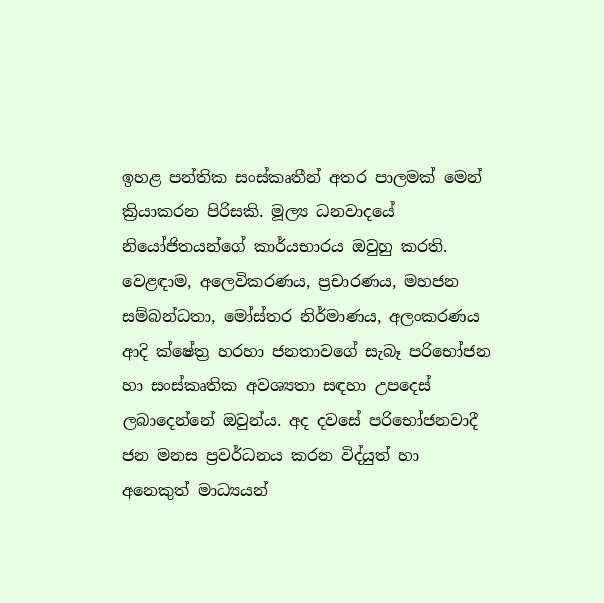ඉහළ පන්තික සංස්කෘතීන් අතර පාලමක් මෙන් ක්‍රියාකරන පිරිසකි. මූල්‍ය ධනවාදයේ නියෝජිතයන්ගේ කාර්යභාරය ඔවුහු කරති. වෙළඳාම, අලෙවිකරණය, ප්‍රචාරණය, මහජන සම්බන්ධතා, මෝස්තර නිර්මාණය, අලංකරණය ආදි ක්ෂේත්‍ර හරහා ජනතාවගේ සැබෑ පරිභෝජන හා සංස්කෘතික අවශ්‍යතා සඳහා උපදෙස් ලබාදෙන්නේ ඔවුන්ය. අද දවසේ පරිභෝජනවාදී ජන මනස ප්‍රවර්ධනය කරන විද්යුත් හා අනෙකුත් මාධ්‍යයන්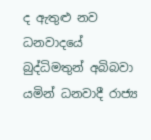ද ඇතුළු නව ධනවාදයේ බුද්ධිමතුන් අබිබවා යමින් ධනවාදී රාජ්‍ය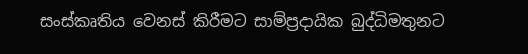සංස්කෘතිය වෙනස් කිරීමට සාම්ප්‍රදායික බුද්ධිමතුනට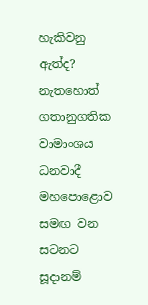හැකිවනු ඇත්ද? නැතහොත් ගතානුගතික වාමාංශය ධනවාදී මහපොළොව සමඟ වන සටනට සූදානම්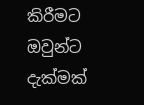කිරීමට ඔවුන්ට දැක්මක්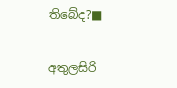තිබේද?■

අතුලසිරි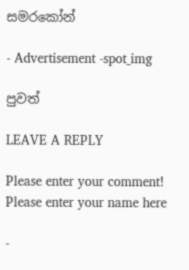සම‍රකෝන්

- Advertisement -spot_img

පුවත්

LEAVE A REPLY

Please enter your comment!
Please enter your name here

-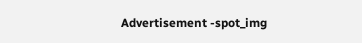Advertisement -spot_img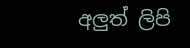අලුත් ලිපි